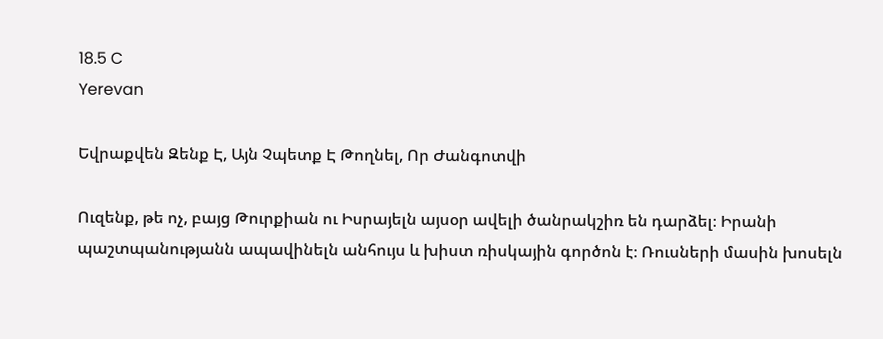18.5 C
Yerevan

Եվրաքվեն Զենք Է, Այն Չպետք Է Թողնել, Որ Ժանգոտվի

Ուզենք, թե ոչ, բայց Թուրքիան ու Իսրայելն այսօր ավելի ծանրակշիռ են դարձել։ Իրանի պաշտպանությանն ապավինելն անհույս և խիստ ռիսկային գործոն է։ Ռուսների մասին խոսելն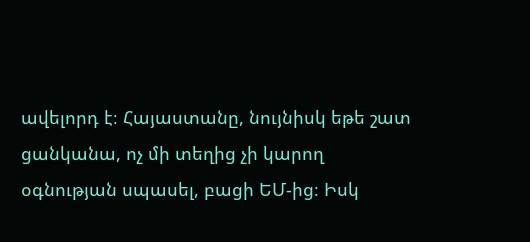ավելորդ է։ Հայաստանը, նույնիսկ եթե շատ ցանկանա, ոչ մի տեղից չի կարող օգնության սպասել, բացի ԵՄ-ից։ Իսկ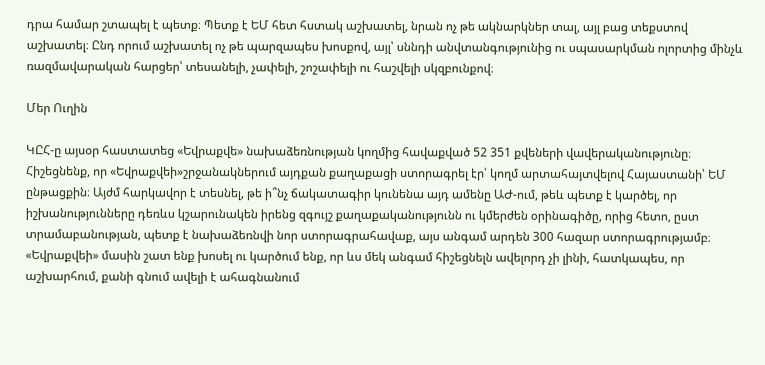դրա համար շտապել է պետք։ Պետք է ԵՄ հետ հստակ աշխատել, նրան ոչ թե ակնարկներ տալ, այլ բաց տեքստով աշխատել։ Ընդ որում աշխատել ոչ թե պարզապես խոսքով, այլ՝ սննդի անվտանգությունից ու սպասարկման ոլորտից մինչև ռազմավարական հարցեր՝ տեսանելի, չափելի, շոշափելի ու հաշվելի սկզբունքով։

Մեր Ուղին

ԿԸՀ‑ը այսօր հաստատեց «Եվրաքվե» նախաձեռնության կողմից հավաքված 52 351 քվեների վավերականությունը։ Հիշեցնենք, որ «Եվրաքվեի»շրջանակներում այդքան քաղաքացի ստորագրել էր՝ կողմ արտահայտվելով Հայաստանի՝ ԵՄ ընթացքին։ Այժմ հարկավոր է տեսնել, թե ի՞նչ ճակատագիր կունենա այդ ամենը ԱԺ-ում, թեև պետք է կարծել, որ իշխանությունները դեռևս կշարունակեն իրենց զգույշ քաղաքականությունն ու կմերժեն օրինագիծը, որից հետո, ըստ տրամաբանության, պետք է նախաձեռնվի նոր ստորագրահավաք, այս անգամ արդեն 300 հազար ստորագրությամբ։
«Եվրաքվեի» մասին շատ ենք խոսել ու կարծում ենք, որ ևս մեկ անգամ հիշեցնելն ավելորդ չի լինի, հատկապես, որ աշխարհում, քանի գնում ավելի է ահագնանում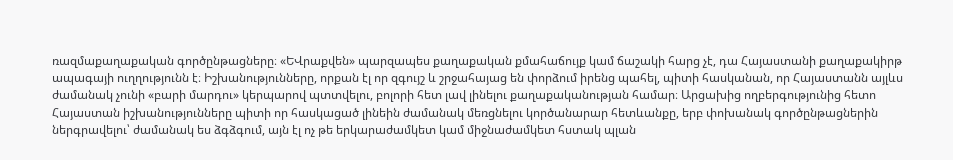ռազմաքաղաքական գործընթացները։ «ԵՎրաքվեն» պարզապես քաղաքական քմահաճույք կամ ճաշակի հարց չէ, դա Հայաստանի քաղաքակիրթ ապագայի ուղղությունն է։ Իշխանությունները, որքան էլ որ զգույշ և շրջահայաց են փորձում իրենց պահել, պիտի հասկանան, որ Հայաստանն այլևս ժամանակ չունի «բարի մարդու» կերպարով պտտվելու, բոլորի հետ լավ լինելու քաղաքականության համար։ Արցախից ողբերգությունից հետո Հայաստան իշխանությունները պիտի որ հասկացած լինեին ժամանակ մեռցնելու կործանարար հետևանքը, երբ փոխանակ գործընթացներին ներգրավելու՝ ժամանակ ես ձգձգում, այն էլ ոչ թե երկարաժամկետ կամ միջնաժամկետ հստակ պլան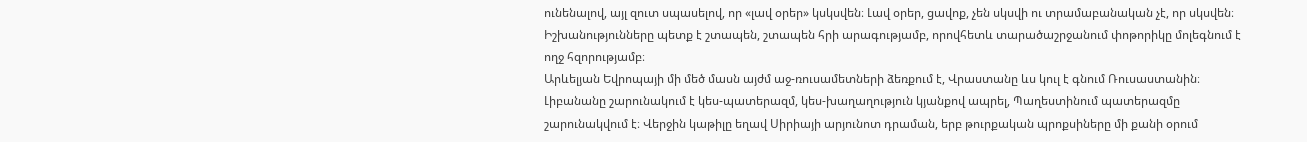ունենալով, այլ զուտ սպասելով, որ «լավ օրեր» կսկսվեն։ Լավ օրեր, ցավոք, չեն սկսվի ու տրամաբանական չէ, որ սկսվեն։ Իշխանությունները պետք է շտապեն, շտապեն հրի արագությամբ, որովհետև տարածաշրջանում փոթորիկը մոլեգնում է ողջ հզորությամբ։
Արևելյան Եվրոպայի մի մեծ մասն այժմ աջ-ռուսամետների ձեռքում է, Վրաստանը ևս կուլ է գնում Ռուսաստանին։ Լիբանանը շարունակում է կես-պատերազմ, կես-խաղաղություն կյանքով ապրել, Պաղեստինում պատերազմը շարունակվում է։ Վերջին կաթիլը եղավ Սիրիայի արյունոտ դրաման, երբ թուրքական պրոքսիները մի քանի օրում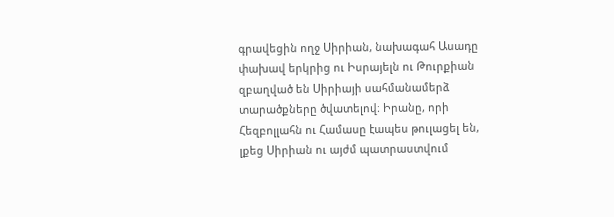գրավեցին ողջ Սիրիան, նախագահ Ասադը փախավ երկրից ու Իսրայելն ու Թուրքիան զբաղված են Սիրիայի սահմանամերձ տարածքները ծվատելով։ Իրանը, որի Հեզբոլլահն ու Համասը էապես թուլացել են, լքեց Սիրիան ու այժմ պատրաստվում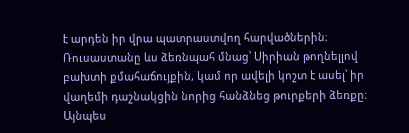է արդեն իր վրա պատրաստվող հարվածներին։ Ռուսաստանը ևս ձեռնպահ մնաց՝ Սիրիան թողնելլով բախտի քմահաճույքին, կամ որ ավելի կոշտ է ասել՝ իր վաղեմի դաշնակցին նորից հանձնեց թուրքերի ձեռքը։ Այնպես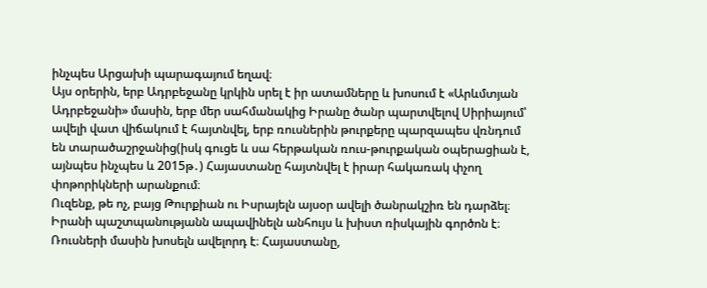ինչպես Արցախի պարագայում եղավ։
Այս օրերին, երբ Ադրբեջանը կրկին սրել է իր ատամները և խոսում է «Արևմտյան Ադրբեջանի» մասին, երբ մեր սահմանակից Իրանը ծանր պարտվելով Սիրիայում՝ ավելի վատ վիճակում է հայտնվել, երբ ռուսներին թուրքերը պարզապես վռնդում են տարածաշրջանից(իսկ գուցե և սա հերթական ռուս-թուրքական օպերացիան է, այնպես ինչպես և 2015թ․) Հայաստանը հայտնվել է իրար հակառակ փչող փոթորիկների արանքում։
Ուզենք, թե ոչ, բայց Թուրքիան ու Իսրայելն այսօր ավելի ծանրակշիռ են դարձել։ Իրանի պաշտպանությանն ապավինելն անհույս և խիստ ռիսկային գործոն է։ Ռուսների մասին խոսելն ավելորդ է։ Հայաստանը,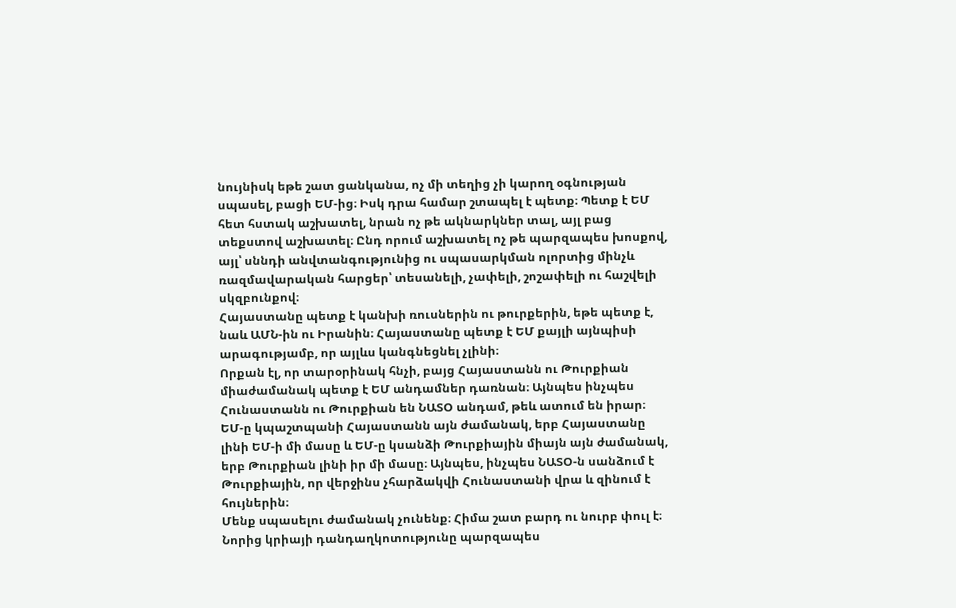նույնիսկ եթե շատ ցանկանա, ոչ մի տեղից չի կարող օգնության սպասել, բացի ԵՄ-ից։ Իսկ դրա համար շտապել է պետք։ Պետք է ԵՄ հետ հստակ աշխատել, նրան ոչ թե ակնարկներ տալ, այլ բաց տեքստով աշխատել։ Ընդ որում աշխատել ոչ թե պարզապես խոսքով, այլ՝ սննդի անվտանգությունից ու սպասարկման ոլորտից մինչև ռազմավարական հարցեր՝ տեսանելի, չափելի, շոշափելի ու հաշվելի սկզբունքով։
Հայաստանը պետք է կանխի ռուսներին ու թուրքերին, եթե պետք է, նաև ԱՄՆ-ին ու Իրանին։ Հայաստանը պետք է ԵՄ քայլի այնպիսի արագությամբ, որ այլևս կանգնեցնել չլինի։
Որքան էլ, որ տարօրինակ հնչի, բայց Հայաստանն ու Թուրքիան միաժամանակ պետք է ԵՄ անդամներ դառնան։ Այնպես ինչպես Հունաստանն ու Թուրքիան են ՆԱՏՕ անդամ, թեև ատում են իրար։ ԵՄ‑ը կպաշտպանի Հայաստանն այն ժամանակ, երբ Հայաստանը լինի ԵՄ‑ի մի մասը և ԵՄ‑ը կսանձի Թուրքիային միայն այն ժամանակ, երբ Թուրքիան լինի իր մի մասը։ Այնպես, ինչպես ՆԱՏՕ‑ն սանձում է Թուրքիային, որ վերջինս չհարձակվի Հունաստանի վրա և զինում է հույներին։
Մենք սպասելու ժամանակ չունենք։ Հիմա շատ բարդ ու նուրբ փուլ է։ Նորից կրիայի դանդաղկոտությունը պարզապես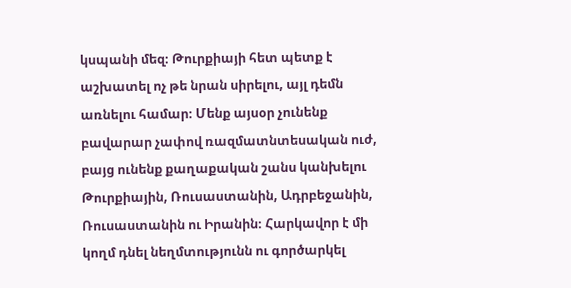կսպանի մեզ։ Թուրքիայի հետ պետք է աշխատել ոչ թե նրան սիրելու, այլ դեմն առնելու համար։ Մենք այսօր չունենք բավարար չափով ռազմատնտեսական ուժ, բայց ունենք քաղաքական շանս կանխելու Թուրքիային, Ռուսաստանին, Ադրբեջանին, Ռուսաստանին ու Իրանին։ Հարկավոր է մի կողմ դնել նեղմտությունն ու գործարկել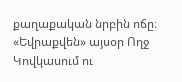քաղաքական նրբին ոճը։
«Եվրաքվեն» այսօր Ողջ Կովկասում ու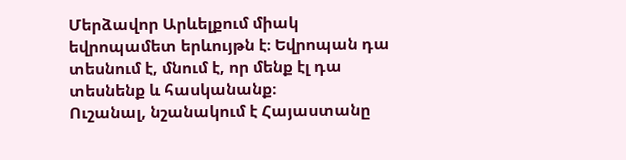Մերձավոր Արևելքում միակ եվրոպամետ երևույթն է։ Եվրոպան դա տեսնում է, մնում է, որ մենք էլ դա տեսնենք և հասկանանք։
Ուշանալ, նշանակում է Հայաստանը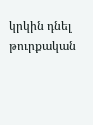կրկին դնել թուրքական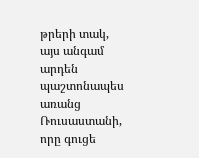թրերի տակ, այս անգամ արդեն պաշտոնապես առանց Ռուսաստանի, որը գուցե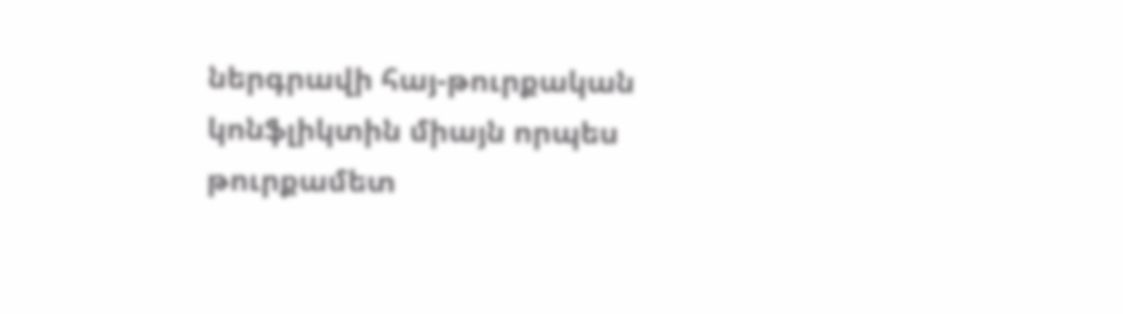ներգրավի հայ-թուրքական կոնֆլիկտին միայն որպես թուրքամետ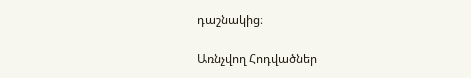դաշնակից։

Առնչվող Հոդվածներ